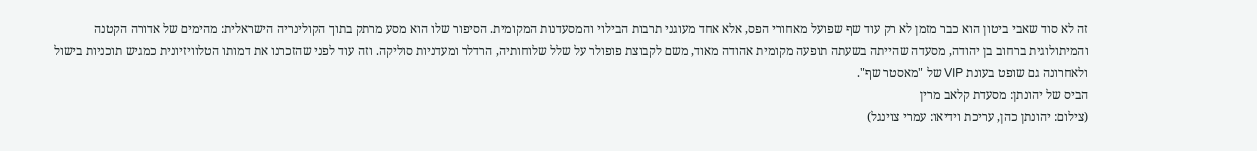זה לא סוד שאבי ביטון הוא כבר מזמן לא רק עוד שף שפועל מאחורי הפס, אלא אחד מעוגני תרבות הבילוי והמסעדנות המקומית. הסיפור שלו הוא מסע מרתק בתוך הקולינריה הישראלית: מהימים של אדורה הקטנה והמיתולוגית ברחוב בן יהודה, מסעדה שהייתה בשעתה תופעה מקומית אהודה מאוד, משם לקבוצת פופולר על שלל שלוחותיה, הרדלר ומעדניות סוליקה. וזה עוד לפני שהזכרנו את דמותו הטלוויזיונית כמגיש תוכניות בישול ולאחרונה גם שופט בעונת VIP של "מאסטר שף".
הביס של יהונתן: מסעדת קלאב מרין
(צילום: יהונתן כהן, עריכת וידיאו: עמרי צוינגל)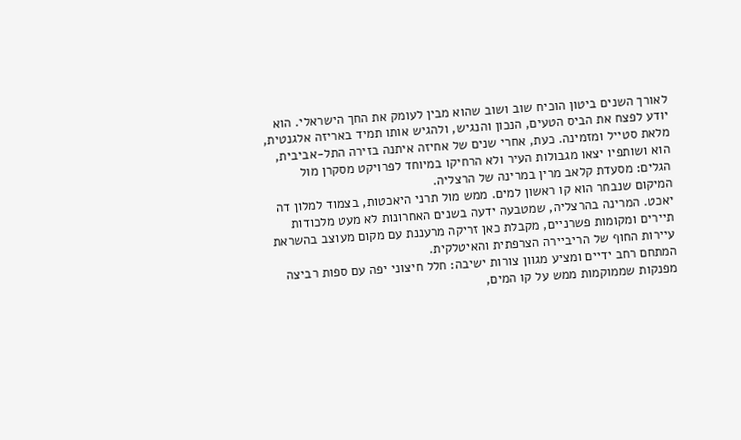לאורך השנים ביטון הוכיח שוב ושוב שהוא מבין לעומק את החך הישראלי. הוא יודע לפצח את הביס הטעים, הנכון והנגיש, ולהגיש אותו תמיד באריזה אלגנטית, מלאת סטייל ומזמינה. כעת, אחרי שנים של אחיזה איתנה בזירה התל-אביבית, הוא ושותפיו יצאו מגבולות העיר ולא הרחיקו במיוחד לפרויקט מסקרן מול הגלים: מסעדת קלאב מרין במרינה של הרצליה.
המיקום שנבחר הוא קו ראשון למים. ממש מול תרני היאכטות, בצמוד למלון דה יאכט. המרינה בהרצליה, שמטבעה ידעה בשנים האחרונות לא מעט מלכודות תיירים ומקומות פשרניים, מקבלת כאן זריקה מרעננת עם מקום מעוצב בהשראת עיירות החוף של הריביירה הצרפתית והאיטלקית.
המתחם רחב ידיים ומציע מגוון צורות ישיבה: חלל חיצוני יפה עם ספות רביצה מפנקות שממוקמות ממש על קו המים,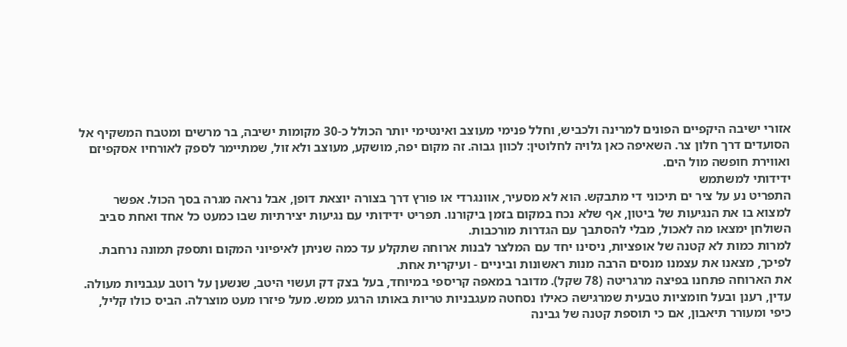אזורי ישיבה היקפיים הפונים למרינה ולכביש, וחלל פנימי מעוצב ואינטימי יותר הכולל כ-30 מקומות ישיבה, בר מרשים ומטבח המשקיף אל הסועדים דרך חלון צר. השאיפה כאן גלויה לחלוטין: לכוון גבוה. זה מקום יפה, מושקע, מעוצב ולא זול, שמתיימר לספק לאורחיו אסקפיזם ואווירת חופשה מול הים.
ידידותי למשתמש
התפריט נע על ציר ים תיכוני די מתבקש. הוא לא מסעיר, אוונגרדי או פורץ דרך בצורה יוצאת דופן, אבל נראה מגרה בסך הכול. אפשר למצוא בו את הנגיעות של ביטון, אף שלא נכח במקום בזמן ביקורנו. תפריט ידידותי עם נגיעות יצירתיות שבו כמעט כל אחד ואחת סביב השולחן ימצאו מה לאכול, מבלי להסתבך עם הגדרות מורכבות.
למרות כמות לא קטנה של אופציות, ניסינו יחד עם המלצר לבנות ארוחה שתקלע עד כמה שניתן לאיפיוני המקום ותספק תמונה נרחבת. לפיכך, מצאנו את עצמנו מנסים הרבה מנות ראשונות וביניים - ועיקרית אחת.
את הארוחה פתחנו בפיצה מרגריטה (78 שקל). מדובר במאפה קריספי במיוחד, בעל בצק דק ועשוי היטב, שנשען על רוטב עגבניות מעולה. עדין, רענן ובעל חומציות טבעית שמרגישה כאילו נסחטה מעגבניות טריות באותו הרגע ממש. מעל פיזרו מעט מוצרלה. הביס כולו קליל, כיפי ומעורר תיאבון, אם כי תוספת קטנה של גבינה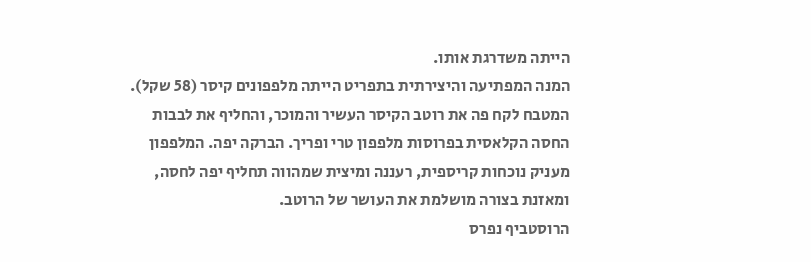הייתה משדרגת אותו.
המנה המפתיעה והיצירתית בתפריט הייתה מלפפונים קיסר (58 שקל). המטבח לקח פה את רוטב הקיסר העשיר והמוכר, והחליף את לבבות החסה הקלאסית בפרוסות מלפפון טרי ופריך. הברקה יפה. המלפפון מעניק נוכחות קריספית, רעננה ומיצית שמהווה תחליף יפה לחסה, ומאזנת בצורה מושלמת את העושר של הרוטב.
הרוסטביף נפרס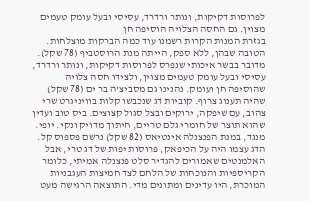לפרוסות דקיקות, ונותר ורדרד, עסיסי ובעל עומק טעמים מצוין. גם החסה הצלויה הוסיפה חן
בגזרת המנות הקרות רשמנו עוד כמה הברקות מוצלחות. הטובה שבהן, ללא ספק, הייתה מנת הרוסטביף (78 שקל). מדובר בבשר איכותי שנפרס לפרוסות דקיקות, ונותר ורדרד, עסיסי ובעל עומק טעמים מצוין, ולצידו חסה צלויה שהוסיפה חן ועומק. נהנינו גם מסביצ'ה בר ים (78 שקל) שהיה תענוג צרוף. קוביות דג שנכבשו קלות בוויניגרט שרי צהוב, עם שיפקה, ירוקים ובצל סגול קצוצים. ביס טוב ועדין שהוא תוצר של חומרי גלם טריים, חיתוך מדויק ונקי. יופי.
מנגד, במנת הפנצנלה אינטיאס (82 שקל) נרשם פספוס קל. הדג עצמו היה על הכיפאק, פרוסות יפות של דג טרי, אבל האלמנטים שאמורים להגדיר סלט פנצנלה אמיתי, כלומר הקריספיות והנוכחות של הלחם לצד חמיצות העגבניות המוכרת, היו עדינים ומתונים מדי. התוצאה הרגישה מעט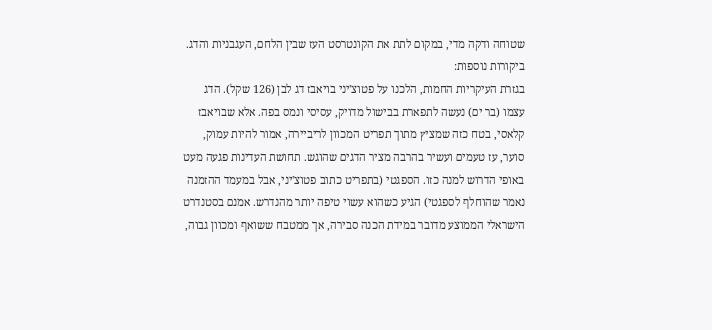שטוחה ודקה מדי, במקום לתת את הקונטרסט העז שבין הלחם, העגבניות והדג.
ביקורות נוספות:
בגזרת העיקריות החמות, הלכנו על פטוצ'יני בויאבז דג לבן (126 שקל). הדג עצמו (בר ים) נעשה לתפארת בבישול מדויק, עסיסי ונמס בפה. אלא שבויאבז קלאסי, בטח כזה שמציץ מתוך תפריט המכוון לריביירה, אמור להיות עמוק, סוער, עז טעמים ועשיר בהרבה מציר הדגים שהוגש. תחושת העדינות פגעה מעט באופי הדרוש למנה כזו. הספגטי (בתפריט כתוב פטוצ'יני, אבל במעמד ההזמנה נאמר שהוחלף לספגטי) הגיע כשהוא עשוי טיפה יותר מהנדרש. אמנם בסטנדרט הישראלי הממוצע מדובר במידת הכנה סבירה, אך ממטבח ששואף ומכוון גבוה,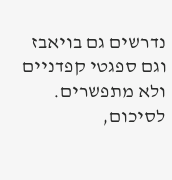נדרשים גם בויאבז וגם ספגטי קפדניים ולא מתפשרים.
לסיכום,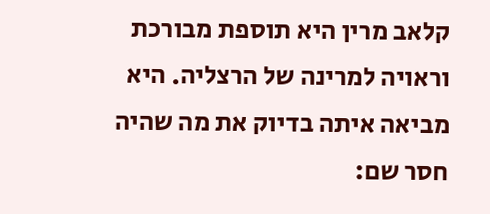קלאב מרין היא תוספת מבורכת וראויה למרינה של הרצליה. היא מביאה איתה בדיוק את מה שהיה חסר שם: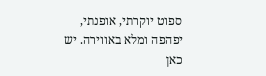ספוט יוקרתי, אופנתי, יפהפה ומלא באווירה. יש כאן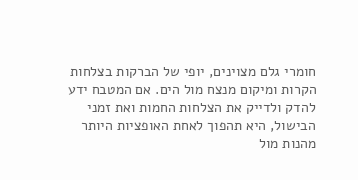חומרי גלם מצוינים, יופי של הברקות בצלחות הקרות ומיקום מנצח מול הים. אם המטבח ידע להדק ולדייק את הצלחות החמות ואת זמני הבישול, היא תהפוך לאחת האופציות היותר מהנות מול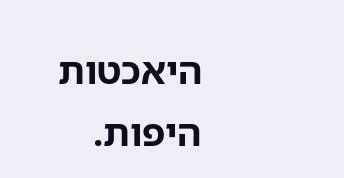היאכטות היפות.